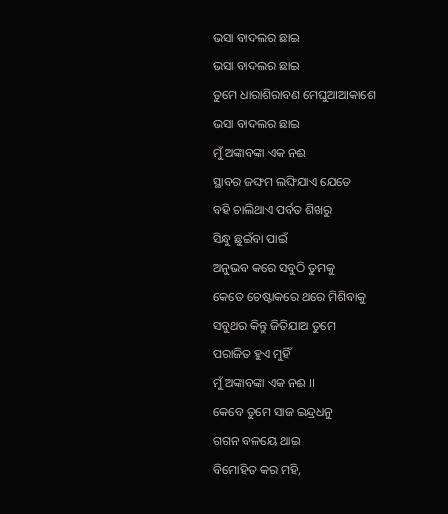ଭସା ବାଦଲର ଛାଇ
ଭସା ବାଦଲର ଛାଇ
ତୁମେ ଧାରାଶିରାବଣ ମେଘୁଆଆକାଶେ
ଭସା ବାଦଲର ଛାଇ
ମୁଁ ଅଙ୍କାବଙ୍କା ଏକ ନଈ
ସ୍ଥାବର ଜଙ୍ଘମ ଲଙ୍ଘିଯାଏ ଯେତେ
ବହି ଚାଲିଥାଏ ପର୍ବତ ଶିଖରୁ
ସିନ୍ଧୁ ଛୁଇଁବା ପାଇଁ
ଅନୁଭବ କରେ ସବୁଠି ତୁମକୁ
କେତେ ଚେଷ୍ଟାକରେ ଥରେ ମିଶିବାକୁ
ସବୁଥର କିନ୍ତୁ ଜିତିଯାଅ ତୁମେ
ପରାଜିତ ହୁଏ ମୁହିଁ
ମୁଁ ଅଙ୍କାବଙ୍କା ଏକ ନଈ ।।
କେବେ ତୁମେ ସାଜ ଇନ୍ଦ୍ରଧନୁ
ଗଗନ ବଳୟେ ଥାଇ
ବିମୋହିତ କର ମହି,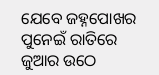ଯେବେ ଜହ୍ନପୋଖର ପୁନେଇଁ ରାତିରେ
ଜୁଆର ଉଠେ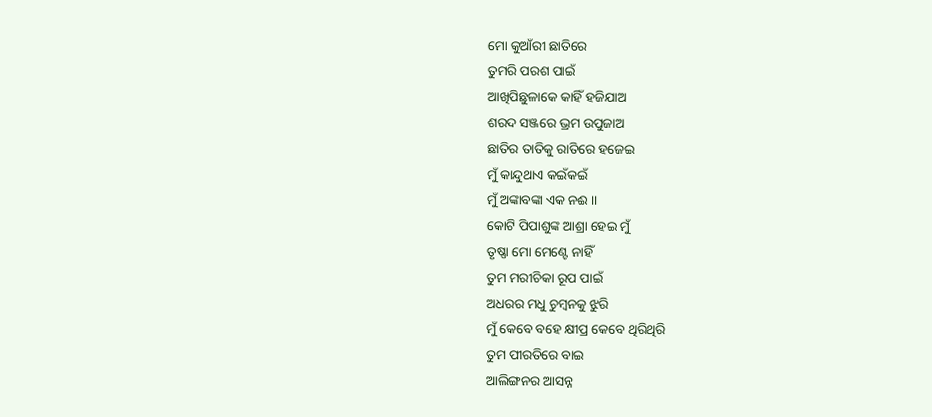ମୋ କୁଆଁରୀ ଛାତିରେ
ତୁମରି ପରଶ ପାଇଁ
ଆଖିପିଛୁଳାକେ କାହିଁ ହଜିଯାଅ
ଶରଦ ସଞ୍ଜରେ ଭ୍ରମ ଉପୁଜାଅ
ଛାତିର ତାତିକୁ ରାତିରେ ହଜେଇ
ମୁଁ କାନ୍ଦୁଥାଏ କଇଁକଇଁ
ମୁଁ ଅଙ୍କାବଙ୍କା ଏକ ନଈ ।।
କୋଟି ପିପାଶୁଙ୍କ ଆଶ୍ରା ହେଇ ମୁଁ
ତୃଷ୍ଣା ମୋ ମେଣ୍ଟେ ନାହିଁ
ତୁମ ମରୀଚିକା ରୂପ ପାଇଁ
ଅଧରର ମଧୁ ଚୁମ୍ବନକୁ ଝୁରି
ମୁଁ କେବେ ବହେ କ୍ଷୀପ୍ର କେବେ ଥିରିଥିରି
ତୁମ ପୀରତିରେ ବାଇ
ଆଲିଙ୍ଗନର ଆସନ୍ନ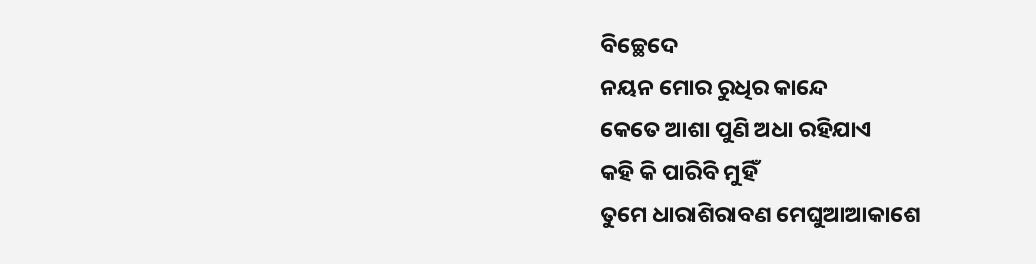ବିଚ୍ଛେଦେ
ନୟନ ମୋର ରୁଧିର କାନ୍ଦେ
କେତେ ଆଶା ପୁଣି ଅଧା ରହିଯାଏ
କହି କି ପାରିବି ମୁହିଁ
ତୁମେ ଧାରାଶିରାବଣ ମେଘୁଆଆକାଶେ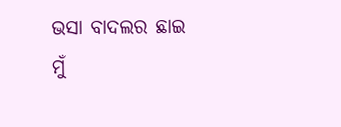ଭସା ବାଦଲର ଛାଇ
ମୁଁ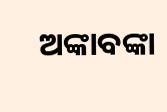ଅଙ୍କାବଙ୍କା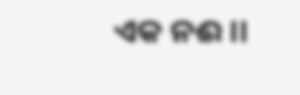ଏକ ନଈ ।।